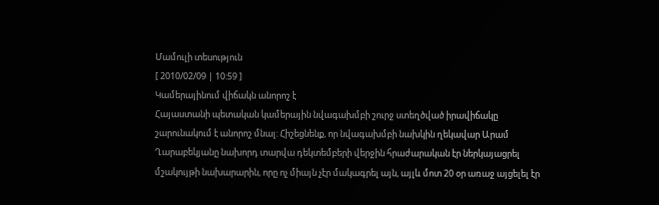Մամուլի տեսություն
[ 2010/02/09 | 10:59 ]
Կամերայինում վիճակն անորոշ է
Հայաստանի պետական կամերային նվագախմբի շուրջ ստեղծված իրավիճակը շարունակում է անորոշ մնալ: Հիշեցնենք, որ նվագախմբի նախկին ղեկավար Արամ Ղարաբեկյանը նախորդ տարվա դեկտեմբերի վերջին հրաժարական էր ներկայացրել մշակույթի նախարարին, որը ոչ միայն չէր մակագրել այն, այլև մոտ 20 օր առաջ այցելել էր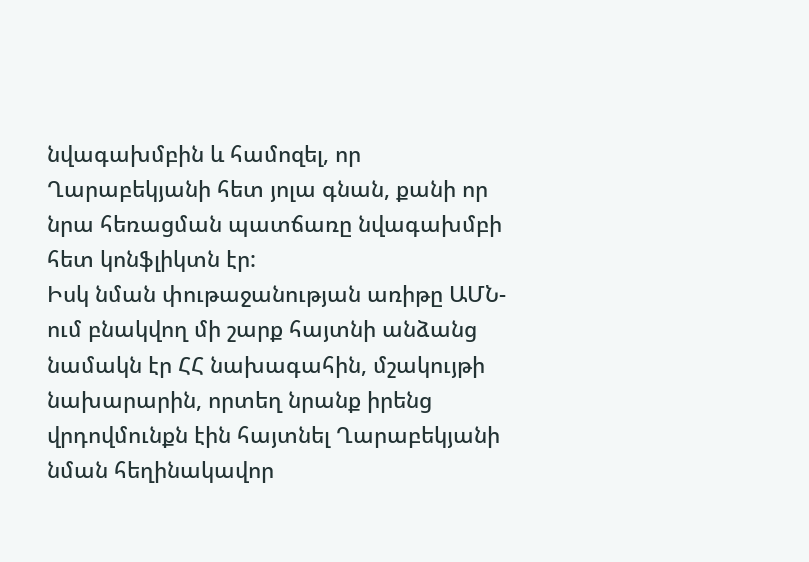նվագախմբին և համոզել, որ Ղարաբեկյանի հետ յոլա գնան, քանի որ նրա հեռացման պատճառը նվագախմբի հետ կոնֆլիկտն էր:
Իսկ նման փութաջանության առիթը ԱՄՆ-ում բնակվող մի շարք հայտնի անձանց նամակն էր ՀՀ նախագահին, մշակույթի նախարարին, որտեղ նրանք իրենց վրդովմունքն էին հայտնել Ղարաբեկյանի նման հեղինակավոր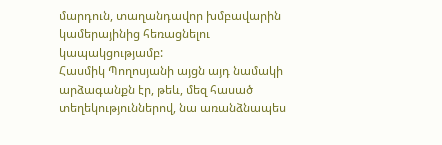մարդուն, տաղանդավոր խմբավարին կամերայինից հեռացնելու կապակցությամբ:
Հասմիկ Պողոսյանի այցն այդ նամակի արձագանքն էր, թեև, մեզ հասած տեղեկություններով, նա առանձնապես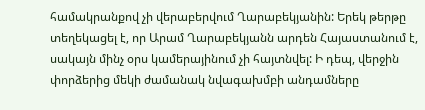համակրանքով չի վերաբերվում Ղարաբեկյանին: Երեկ թերթը տեղեկացել է, որ Արամ Ղարաբեկյանն արդեն Հայաստանում է, սակայն մինչ օրս կամերայինում չի հայտնվել: Ի դեպ, վերջին փորձերից մեկի ժամանակ նվագախմբի անդամները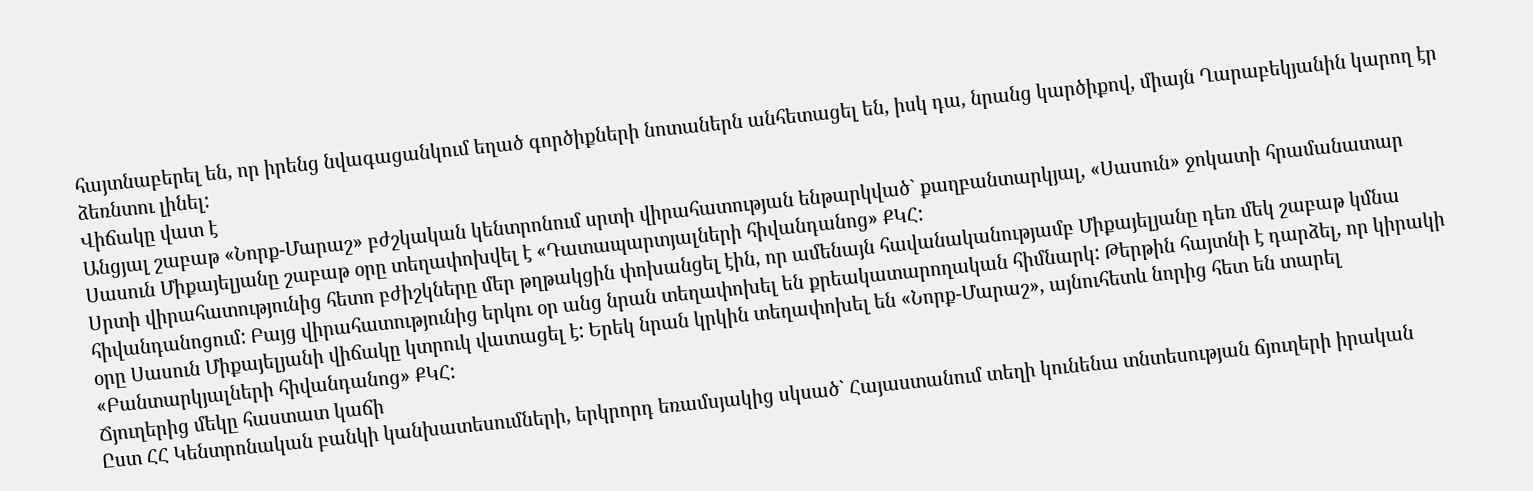հայտնաբերել են, որ իրենց նվագացանկում եղած գործիքների նոտաներն անհետացել են, իսկ դա, նրանց կարծիքով, միայն Ղարաբեկյանին կարող էր ձեռնտու լինել:
Վիճակը վատ է
Անցյալ շաբաթ «Նորք-Մարաշ» բժշկական կենտրոնում սրտի վիրահատության ենթարկված` քաղբանտարկյալ, «Սասուն» ջոկատի հրամանատար Սասուն Միքայելյանը շաբաթ օրը տեղափոխվել է «Դատապարտյալների հիվանդանոց» ՔԿՀ:
Սրտի վիրահատությունից հետո բժիշկները մեր թղթակցին փոխանցել էին, որ ամենայն հավանականությամբ Միքայելյանը դեռ մեկ շաբաթ կմնա հիվանդանոցում: Բայց վիրահատությունից երկու օր անց նրան տեղափոխել են քրեակատարողական հիմնարկ: Թերթին հայտնի է դարձել, որ կիրակի օրը Սասուն Միքայելյանի վիճակը կտրուկ վատացել է: Երեկ նրան կրկին տեղափոխել են «Նորք-Մարաշ», այնուհետև նորից հետ են տարել «Բանտարկյալների հիվանդանոց» ՔԿՀ:
Ճյուղերից մեկը հաստատ կաճի
Ըստ ՀՀ Կենտրոնական բանկի կանխատեսումների, երկրորդ եռամսյակից սկսած` Հայաստանում տեղի կունենա տնտեսության ճյուղերի իրական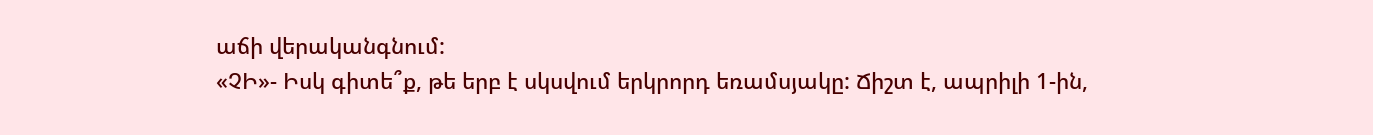աճի վերականգնում:
«ՉԻ»- Իսկ գիտե՞ք, թե երբ է սկսվում երկրորդ եռամսյակը: Ճիշտ է, ապրիլի 1-ին,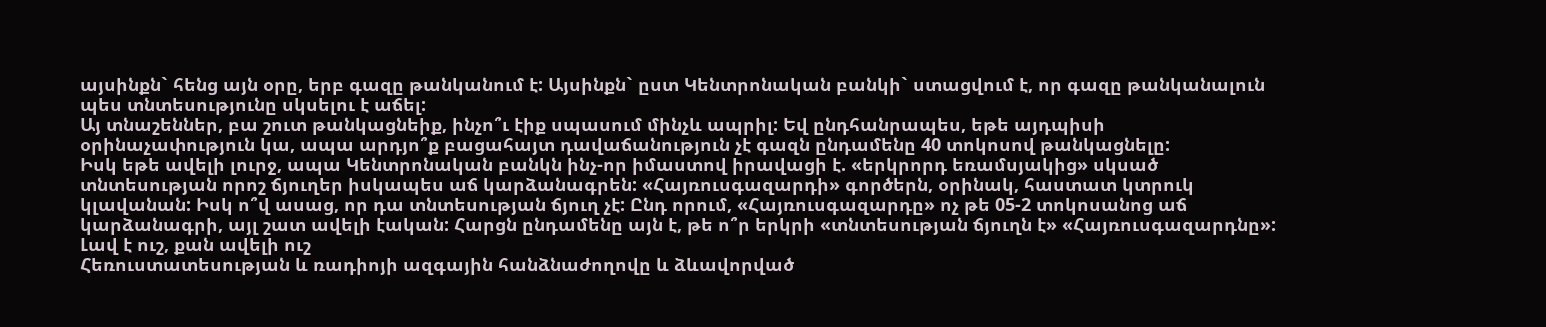այսինքն` հենց այն օրը, երբ գազը թանկանում է: Այսինքն` ըստ Կենտրոնական բանկի` ստացվում է, որ գազը թանկանալուն պես տնտեսությունը սկսելու է աճել:
Այ տնաշեններ, բա շուտ թանկացնեիք, ինչո՞ւ էիք սպասում մինչև ապրիլ: Եվ ընդհանրապես, եթե այդպիսի օրինաչափություն կա, ապա արդյո՞ք բացահայտ դավաճանություն չէ գազն ընդամենը 40 տոկոսով թանկացնելը:
Իսկ եթե ավելի լուրջ, ապա Կենտրոնական բանկն ինչ-որ իմաստով իրավացի է. «երկրորդ եռամսյակից» սկսած տնտեսության որոշ ճյուղեր իսկապես աճ կարձանագրեն: «Հայռուսգազարդի» գործերն, օրինակ, հաստատ կտրուկ կլավանան: Իսկ ո՞վ ասաց, որ դա տնտեսության ճյուղ չէ: Ընդ որում, «Հայռուսգազարդը» ոչ թե 05-2 տոկոսանոց աճ կարձանագրի, այլ շատ ավելի էական: Հարցն ընդամենը այն է, թե ո՞ր երկրի «տնտեսության ճյուղն է» «Հայռուսգազարդնը»:
Լավ է ուշ, քան ավելի ուշ
Հեռուստատեսության և ռադիոյի ազգային հանձնաժողովը և ձևավորված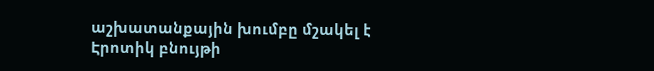աշխատանքային խումբը մշակել է Էրոտիկ բնույթի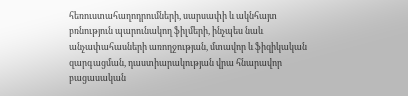հեռուստահաղոդրումների, սարսափի և ակնհայտ բռնություն պարունակող ֆիլմերի, ինչպես նաև անչափահասների առողջության, մտավոր և ֆիզիկական զարգացման, դաստիարակության վրա հնարավոր բացասական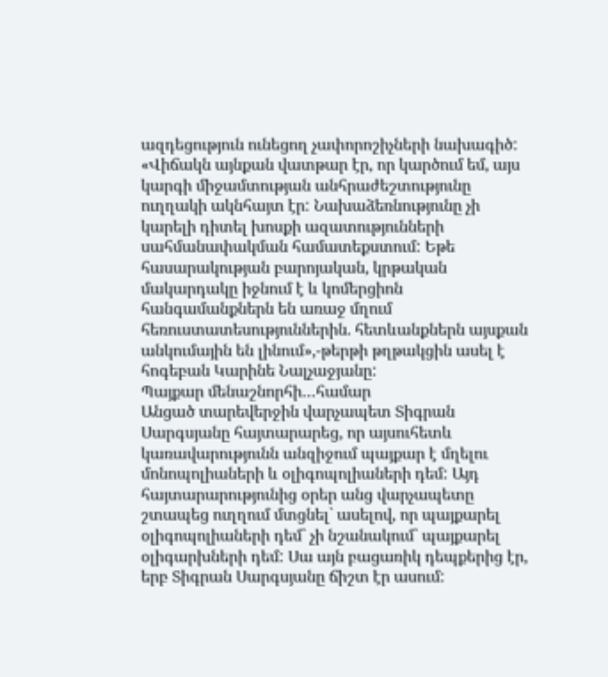ազդեցություն ունեցող չափորոշիչների նախագիծ:
«Վիճակն այնքան վատթար էր, որ կարծում եմ, այս կարգի միջամտության անհրաժեշտությունը ուղղակի ակնհայտ էր: Նախաձեռնությունը չի կարելի դիտել խոսքի ազատությունների սահմանափակման համատեքստում: Եթե հասարակության բարոյական, կրթական մակարդակը իջնում է և կոմերցիոն հանգամանքներն են առաջ մղում հեռուստատեսություններին. հետևանքներն այսքան անկումային են լինում»,-թերթի թղթակցին ասել է հոգեբան Կարինե Նալչաջյանը:
Պայքար մենաշնորհի…համար
Անցած տարեվերջին վարչապետ Տիգրան Սարգսյանը հայտարարեց, որ այսուհետև կառավարությունն անզիջում պայքար է մղելու մոնոպոլիաների և օլիգոպոլիաների դեմ: Այդ հայտարարությունից օրեր անց վարչապետը շտապեց ուղղում մտցնել` ասելով, որ պայքարել օլիգոպոլիաների դեմ` չի նշանակում` պայքարել օլիգարխների դեմ: Սա այն բացառիկ դեպքերից էր, երբ Տիգրան Սարգսյանը ճիշտ էր ասում: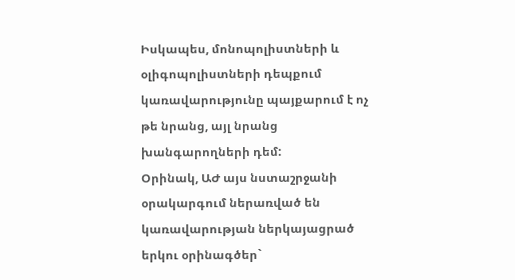Իսկապես, մոնոպոլիստների և օլիգոպոլիստների դեպքում կառավարությունը պայքարում է ոչ թե նրանց, այլ նրանց խանգարողների դեմ:
Օրինակ, ԱԺ այս նստաշրջանի օրակարգում ներառված են կառավարության ներկայացրած երկու օրինագծեր`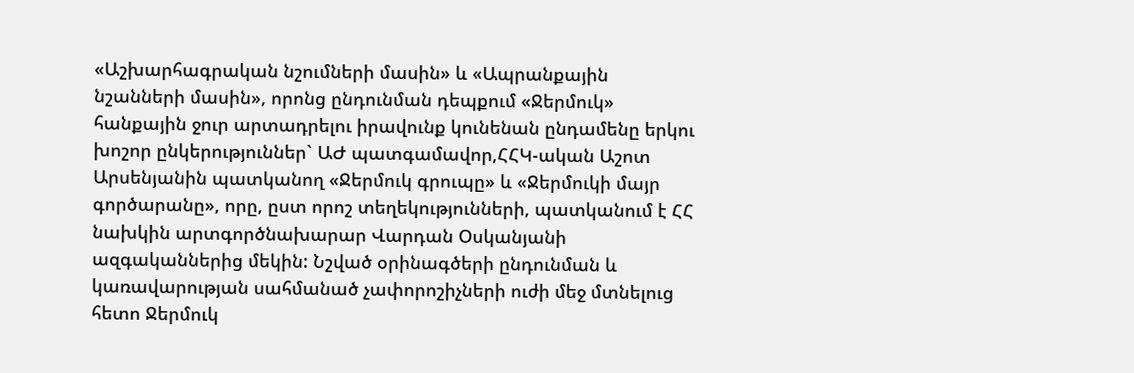«Աշխարհագրական նշումների մասին» և «Ապրանքային նշանների մասին», որոնց ընդունման դեպքում «Ջերմուկ» հանքային ջուր արտադրելու իրավունք կունենան ընդամենը երկու խոշոր ընկերություններ` ԱԺ պատգամավոր,ՀՀԿ-ական Աշոտ Արսենյանին պատկանող «Ջերմուկ գրուպը» և «Ջերմուկի մայր գործարանը», որը, ըստ որոշ տեղեկությունների, պատկանում է ՀՀ նախկին արտգործնախարար Վարդան Օսկանյանի ազգականներից մեկին: Նշված օրինագծերի ընդունման և կառավարության սահմանած չափորոշիչների ուժի մեջ մտնելուց հետո Ջերմուկ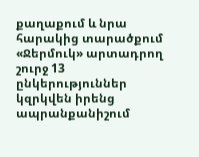քաղաքում և նրա հարակից տարածքում «Ջերմուկ» արտադրող շուրջ 13 ընկերություններ կզրկվեն իրենց ապրանքանիշում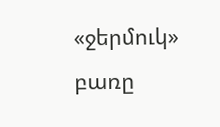«ջերմուկ» բառը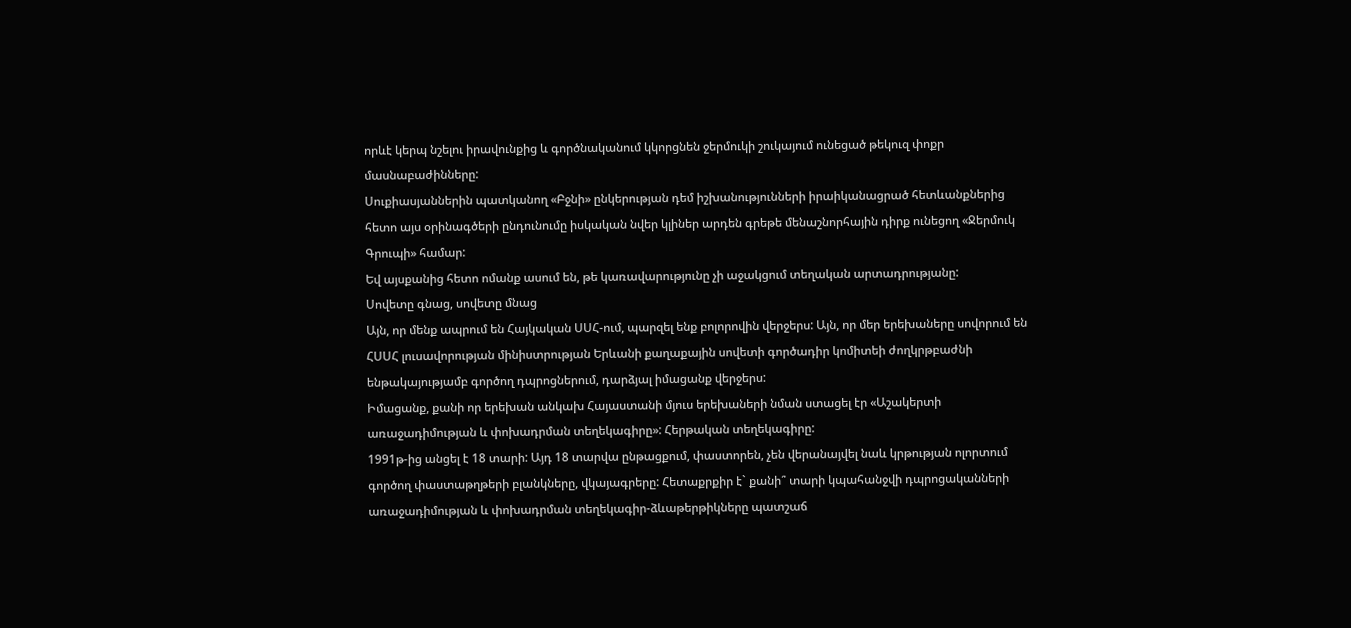որևէ կերպ նշելու իրավունքից և գործնականում կկորցնեն ջերմուկի շուկայում ունեցած թեկուզ փոքր մասնաբաժինները:
Սուքիասյաններին պատկանող «Բջնի» ընկերության դեմ իշխանությունների իրաիկանացրած հետևանքներից հետո այս օրինագծերի ընդունումը իսկական նվեր կլիներ արդեն գրեթե մենաշնորհային դիրք ունեցող «Ջերմուկ Գրուպի» համար:
Եվ այսքանից հետո ոմանք ասում են, թե կառավարությունը չի աջակցում տեղական արտադրությանը:
Սովետը գնաց, սովետը մնաց
Այն, որ մենք ապրում են Հայկական ՍՍՀ-ում, պարզել ենք բոլորովին վերջերս: Այն, որ մեր երեխաները սովորում են ՀՍՍՀ լուսավորության մինիստրության Երևանի քաղաքային սովետի գործադիր կոմիտեի ժողկրթբաժնի ենթակայությամբ գործող դպրոցներում, դարձյալ իմացանք վերջերս:
Իմացանք, քանի որ երեխան անկախ Հայաստանի մյուս երեխաների նման ստացել էր «Աշակերտի առաջադիմության և փոխադրման տեղեկագիրը»: Հերթական տեղեկագիրը:
1991թ-ից անցել է 18 տարի: Այդ 18 տարվա ընթացքում, փաստորեն, չեն վերանայվել նաև կրթության ոլորտում գործող փաստաթղթերի բլանկները, վկայագրերը: Հետաքրքիր է` քանի՞ տարի կպահանջվի դպրոցականների առաջադիմության և փոխադրման տեղեկագիր-ձևաթերթիկները պատշաճ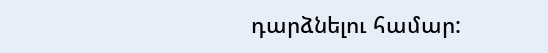դարձնելու համար: